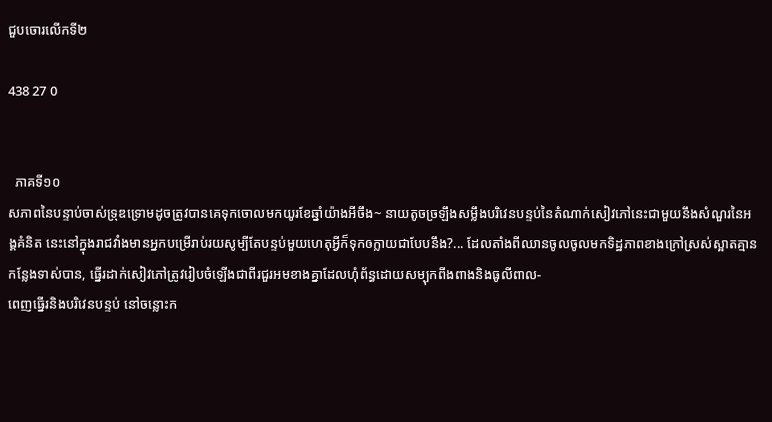ជួបចោរលើកទី២

438 27 0


  ភាគទី១០
សភាពនៃបន្ទាប់ចាស់ទ្រុឌទ្រោមដូចត្រូវបានគេទុកចោលមកយូរខែឆ្នាំយ៉ាងអីចឹង~ នាយតូចច្រឡឹងសម្លឹងបរិវេនបន្ទប់នៃតំណាក់សៀវភៅនេះជាមួយនឹងសំណួរនៃអង្គគំនិត នេះនៅក្នុងរាជវាំងមានអ្នកបម្រើរាប់រយសូម្បីតែបន្ទប់មួយហេតុអ្វីក៏ទុកឲក្លាយជាបែបនឹង?... ដែលតាំងពីឈានចូលចូលមកទិដ្ឋភាពខាងក្រៅស្រស់ស្អាតគ្មានកន្លែងទាស់បាន, ធ្នើរដាក់សៀវភៅត្រូវរៀបចំឡើងជាពីរជួរអមខាងគ្នាដែលហុំព័ន្ធដោយសម្បុកពីងពាងនិងធូលីពាល-
ពេញធ្នើរនិងបរិវេនបន្ទប់ នៅចន្លោះក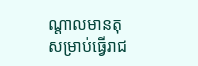ណ្តាលមានតុសម្រាប់ធ្វើរាជ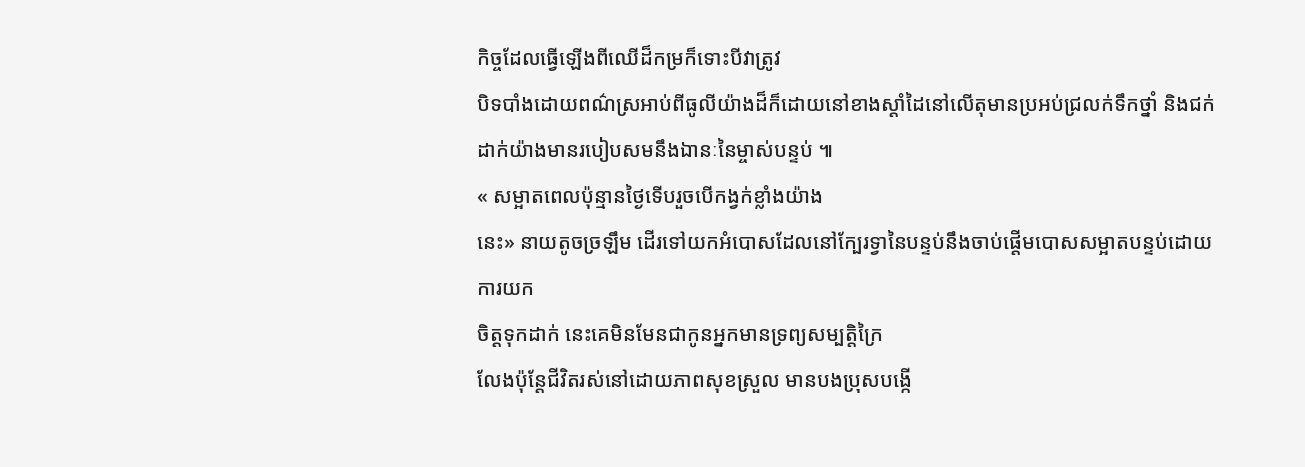កិច្ចដែលធ្វើឡើងពីឈើដ៏កម្រក៏ទោះបីវាត្រូវ
បិទបាំងដោយពណ៌ស្រអាប់ពីធូលីយ៉ាងដ៏ក៏ដោយនៅខាងស្តាំដៃនៅលើតុមានប្រអប់ជ្រលក់ទឹកថ្នាំ និងជក់ដាក់យ៉ាងមានរបៀបសមនឹងឯានៈនៃម្ចាស់បន្ទប់ ៕
« សម្អាតពេលប៉ុន្មានថ្ងៃទើបរួចបើកង្វក់ខ្លាំងយ៉ាង
នេះ» នាយតូចច្រឡឹម ដើរទៅយកអំបោសដែលនៅក្បែរទ្វានៃបន្ទប់នឹងចាប់ផ្តើមបោសសម្អាតបន្ទប់ដោយការយក
ចិត្តទុកដាក់ នេះគេមិនមែនជាកូនអ្នកមានទ្រព្យសម្បត្តិក្រៃ
លែងប៉ុន្តែជីវិតរស់នៅដោយភាពសុខស្រួល មានបងប្រុសបង្កើ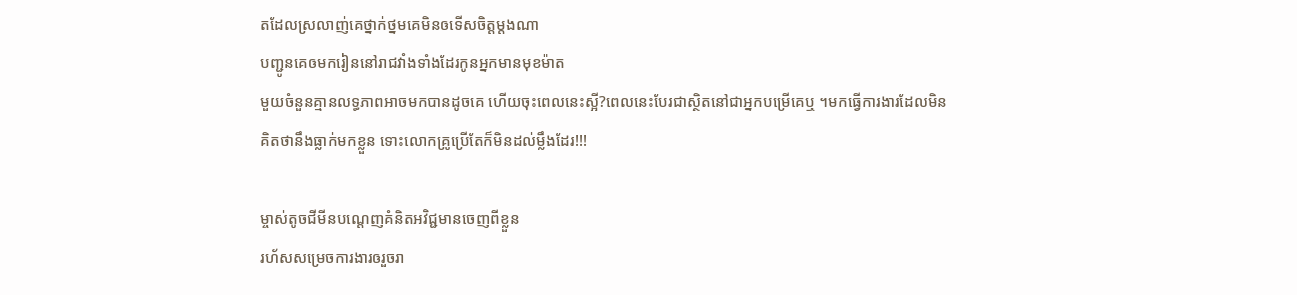តដែលស្រលាញ់គេថ្នាក់ថ្នមគេមិនឲទើសចិត្តម្តងណា
បញ្ជូនគេឲមករៀននៅរាជវាំងទាំងដែរកូនអ្នកមានមុខម៉ាត
មួយចំនួនគ្មានលទ្ធភាពអាចមកបានដូចគេ ហើយចុះពេលនេះស្អី?ពេលនេះបែរជាស្ថិតនៅជាអ្នកបម្រើគេឬ ។មកធ្វើការងារដែលមិនគិតថានឹងធ្លាក់មកខ្លួន ទោះលោកគ្រូប្រើតែក៏មិនដល់ម្លឹងដែរ!!!

ម្ចាស់តូចជីមីនបណ្តេញគំនិតអវិជ្ជមានចេញពីខ្លួន
រហ័សសម្រេចការងារឲរួចរា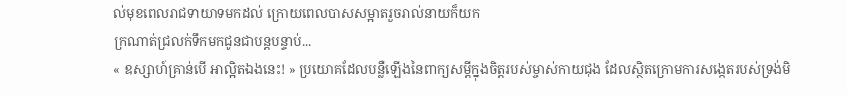ល់មុខពេលរាជទាយាទមកដល់ ក្រោយពេលបាសសម្អាតរួចរាល់នាយក៏យក
ក្រណាត់ជ្រលក់ទឹកមកជូនជាបន្តបន្ទាប់...
« ឧស្សាហ៍គ្រាន់បើ អាល្អិតឯងនេះ! » ប្រយោគដែលបន្លឺឡើងនៃពាក្យសម្តីក្នុងចិត្តរបស់ម្ចាស់កាយជុង ដែលស្ថិតក្រោមការសង្កេតរបស់ទ្រង់មិ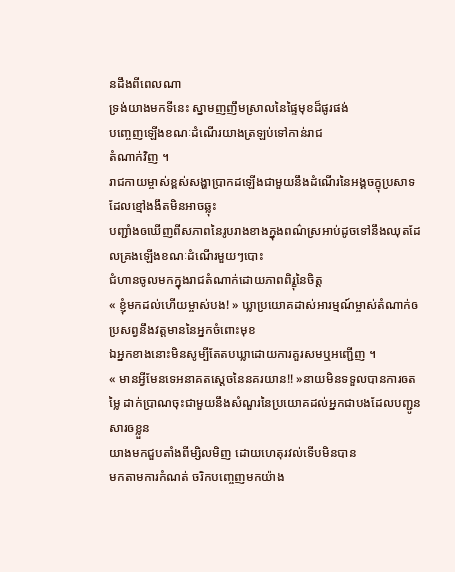នដឹងពីពេលណា
ទ្រង់យាងមកទីនេះ ស្នាមញញឹមស្រាលនៃផ្ទៃមុខដ៏ផូរផង់
បញ្ចេញឡើងខណៈដំណើរយាងត្រឡប់ទៅកាន់រាជ
តំណាក់វិញ ។
រាជកាយម្ចាស់ខ្ពស់សង្ហាប្រាកដឡើងជាមួយនឹងដំណើរនៃអង្គចក្ខុប្រសាទដែលខ្មៅងងឹតមិនអាចឆ្លុះ
បញ្ជាំងឲឃើញពីសភាពនៃរូបរាងខាងក្នុងពណ៌ស្រអាប់ដូចទៅនឹងឈុតដែលគ្រងឡើងខណៈដំណើរមួយៗបោះ
ជំហានចូលមកក្នុងរាជតំណាក់ដោយភាពពិរ្ខុនៃចិត្ត
« ខ្ញុំមកដល់ហើយម្ចាស់បង! » ឃ្លាប្រយោគដាស់អារម្មណ៍ម្ចាស់តំណាក់ឲប្រសព្វនឹងវត្តមាននៃអ្នកចំពោះមុខ
ឯអ្នកខាងនោះមិនសូម្បីតែតបឃ្លាដោយការគួរសមឬអញ្ជើញ ។
« មានអ្វីមែនទេអនាគតស្តេចនៃនគរយាន!! »នាយមិនទទួលបានការឲតម្លៃ ដាក់ប្រាណចុះជាមួយនឹងសំណួរនៃប្រយោគដល់អ្នកជាបងដែលបញ្ជូនសារឲខ្លួន
យាងមកជួបតាំងពីម្សិលមិញ ដោយហេតុរវល់ទើបមិនបាន
មកតាមការកំណត់ ចរិកបញ្ចេញមកយ៉ាង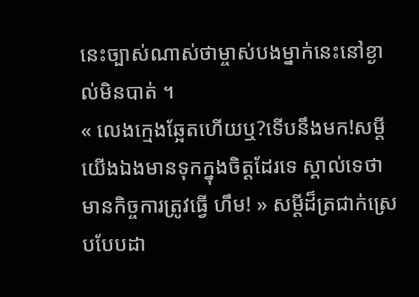នេះច្បាស់ណាស់ថាម្ចាស់បងម្នាក់នេះនៅខ្ងាល់មិនបាត់ ។
« លេងក្មេងឆ្អែតហើយឬ?ទើបនឹងមក!សម្តីយើងឯងមានទុកក្នុងចិត្តដែរទេ ស្គាល់ទេថាមានកិច្ចការត្រូវធ្វើ ហឹម! » សម្តីដ៏ត្រជាក់ស្រេបបែបដា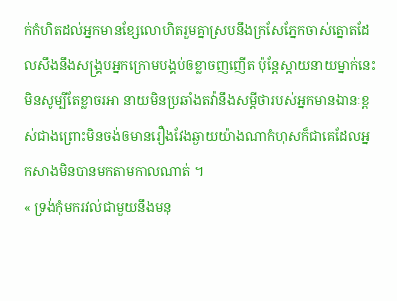ក់កំហិតដល់អ្នកមានខ្សែលោហិតរួមគ្នាស្របនឹងក្រសែភ្នែកចាស់ត្នោតដែលសឹងនឹងសង្គ្របអ្នកក្រោមបង្គប់ឲខ្លាចញញើត ប៉ុន្តែស្តាយនាយម្នាក់នេះមិនសូម្បីតែខ្លាចរអា នាយមិនប្រឆាំងតវ៉ានឹងសម្តីថារបស់អ្នកមានឯានៈខ្ពស់ជាងព្រោះមិនចង់ឲមានរឿងវែងឆ្ងាយយ៉ាងណាកំហុសក៏ជាគេដែលអ្នកសាងមិនបានមកតាមកាលណាត់ ។
« ទ្រង់កុំមករវល់ជាមួយនឹងមនុ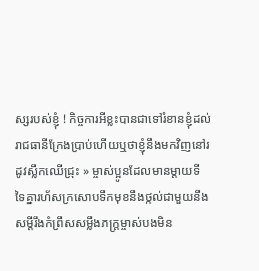ស្សរបស់ខ្ញុំ ! កិច្ចការអីខ្លះបានជាទៅរំខានខ្ញុំដល់រាជធានីក្រែងប្រាប់ហើយឬថាខ្ញុំនឹងមកវិញនៅរដូវស្លឹកឈើជ្រុះ » ម្ចាស់ប្អូនដែលមានម្តាយទី
ទៃគ្នារហ័សក្រសោបទឹកមុខនឹងថ្កល់ជាមួយនឹងសម្តីរឹងកំព្រឹសសម្លឹងភក្រ្តម្ចាស់បងមិន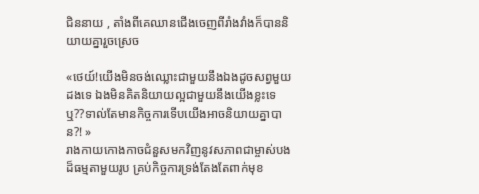ជិននាយ , តាំងពីគេឈានជើងចេញពីរាំងវាំងក៏បាននិយាយគ្នារួចស្រេច

«ថេយ៍!យើងមិនចង់ឈ្លោះជាមួយនឹងឯងដូចសព្វមួយដងទេ ឯងមិនគិតនិយាយល្អជាមួយនឹងយើងខ្លះទេឬ??ទាល់តែមានកិច្ចការទើបយើងអាចនិយាយគ្នាបាន?! »
រាងកាយកោងកាចជំនួសមកវិញនូវសភាពជាម្ចាស់បងដ៏ធម្មតាមួយរូប គ្រប់កិច្ចការទ្រង់តែងតែពាក់មុខ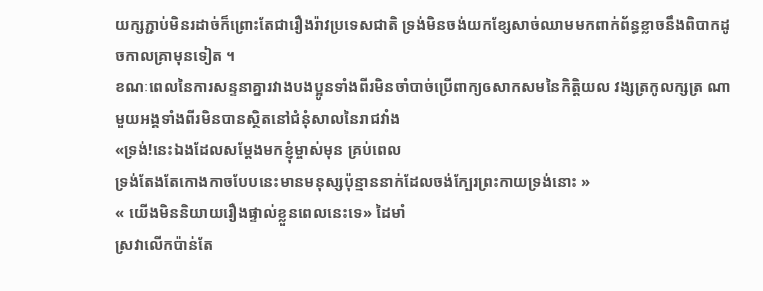យក្សភ្ជាប់មិនរដាច់ក៏ព្រោះតែជារឿងរ៉ាវប្រទេសជាតិ ទ្រង់មិនចង់យកខ្សែសាច់ឈាមមកពាក់ព័ន្ធខ្លាចនឹងពិបាកដូចកាលគ្រាមុនទៀត ។
ខណៈពេលនៃការសន្ទនាគ្នារវាងបងប្អូនទាំងពីរមិនចាំបាច់ប្រើពាក្យឲសាកសមនៃកិត្តិយល វង្សត្រកូលក្សត្រ ណាមួយអង្គទាំងពីរមិនបានស្ថិតនៅជំនុំសាលនៃរាជវាំង
«ទ្រង់!នេះឯងដែលសម្តែងមកខ្ញុំម្ចាស់មុន គ្រប់ពេល
ទ្រង់តែងតែកោងកាចបែបនេះមានមនុស្សប៉ុន្មាននាក់ដែលចង់ក្បែរព្រះកាយទ្រង់នោះ »
« យើងមិននិយាយរឿងផ្ទាល់ខ្លួនពេលនេះទេ» ដៃមាំ
ស្រវាលើកប៉ាន់តែ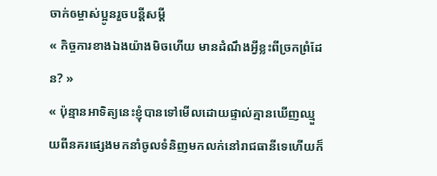ចាក់ឲម្ចាស់ប្អូនរួចបន្តីសម្តី
« កិច្ចការខាងឯងយ៉ាងមិចហើយ មានដំណឹងអ្វីខ្លះពីច្រកព្រំដែន? »
« ប៉ុន្មានអាទិត្យនេះខ្ញុំបានទៅមើលដោយផ្ទាល់គ្មានឃើញឈ្មួយពីនគរផ្សេងមកនាំចូលទំនិញមកលក់នៅរាជធានីទេហើយក៏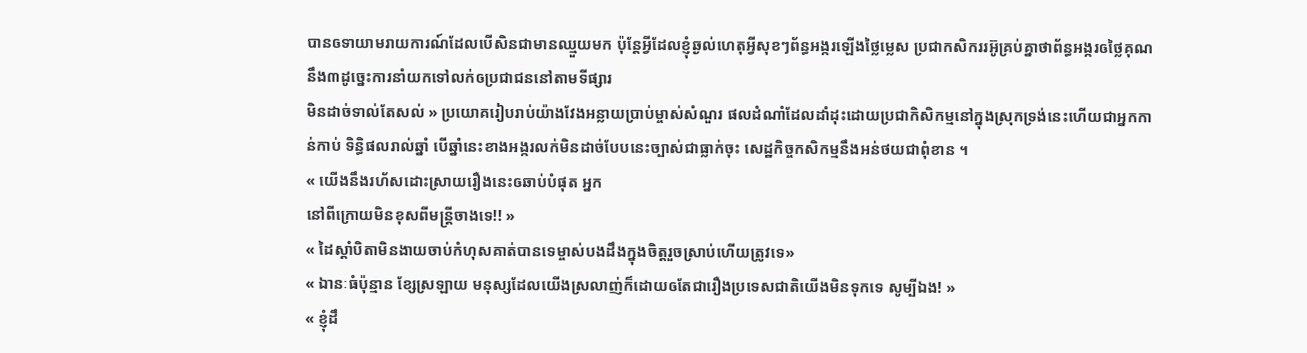បានឲទាយាមរាយការណ៍ដែលបើសិនជាមានឈ្មួយមក ប៉ុន្តែអ្វីដែលខ្ញុំឆ្ងល់ហេតុអ្វីសុខៗព័ន្ធអង្ករឡើងថ្លៃម្លេស ប្រជាកសិកររអ៊ូគ្រប់គ្នាថាព័ន្ធអង្ករឲថ្លៃគុណនឹង៣ដូច្នេះការនាំយកទៅលក់ឲប្រជាជននៅតាមទីផ្សារ
មិនដាច់ទាល់តែសល់ » ប្រយោគរៀបរាប់យ៉ាងវែងអន្លាយប្រាប់ម្ចាស់សំណួរ ផលដំណាំដែលដាំដុះដោយប្រជាកិសិកម្មនៅក្នុងស្រុកទ្រង់នេះហើយជាអ្នកកាន់កាប់ ទិន្ធិផលរាល់ឆ្នាំ បើឆ្នាំនេះខាងអង្ករលក់មិនដាច់បែបនេះច្បាស់ជាធ្លាក់ចុះ សេដ្ឋកិច្ចកសិកម្មនឹងអន់ថយជាពុំខាន ។
« យើងនឹងរហ័សដោះស្រាយរឿងនេះឲឆាប់បំផុត អ្នក
នៅពីក្រោយមិនខុសពីមន្រ្តីចាងទេ!! »
« ដៃស្តាំបិតាមិនងាយចាប់កំហុសគាត់បានទេម្ចាស់បងដឹងក្នុងចិត្តរួចស្រាប់ហើយត្រូវទេ»
« ឯានៈធំប៉ុន្មាន ខ្សែស្រឡាយ មនុស្សដែលយើងស្រលាញ់ក៏ដោយឲតែជារឿងប្រទេសជាតិយើងមិនទុកទេ សូម្បីឯង! »
« ខ្ញុំដឹ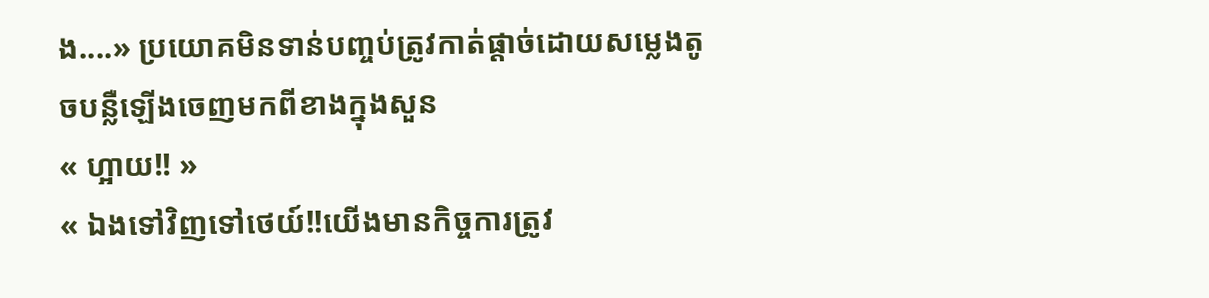ង....» ប្រយោគមិនទាន់បញ្ចប់ត្រូវកាត់ផ្តាច់ដោយសម្លេងតូចបន្លឺឡើងចេញមកពីខាងក្នុងសួន
« ហ្អាយ!! »
« ឯងទៅវិញទៅថេយ៍!!យើងមានកិច្ចការត្រូវ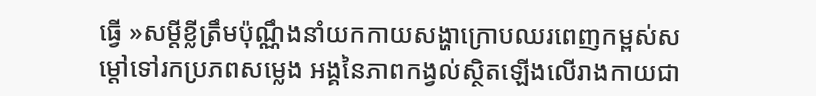ធ្វើ »សម្តីខ្លីត្រឹមប៉ុណ្ណឹងនាំយកកាយសង្ហាក្រោបឈរពេញកម្ពស់សម្តៅទៅរកប្រភពសម្លេង អង្គនៃភាពកង្វល់ស្ថិតឡើងលើរាងកាយជា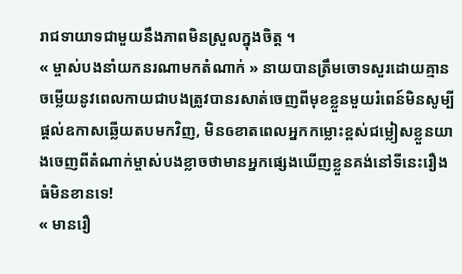រាជទាយាទជាមួយនឹងភាពមិនស្រួលក្នុងចិត្ត ។
« ម្ចាស់បងនាំយកនរណាមកតំណាក់ » នាយបានត្រឹមចោទសួរដោយគ្មានចម្លើយនូវពេលកាយជាបងត្រូវបានរសាត់ចេញពីមុខខ្លួនមួយរំពេន៍មិនសូម្បីផ្តល់ឧកាសឆ្លើយតបមកវិញ, មិនឲខាតពេលអ្នកកម្លោះខ្ពស់ជម្លៀសខ្លួនយាងចេញពីតំណាក់ម្ចាស់បងខ្លាចថាមានអ្នកផ្សេងឃើញខ្លួនគង់នៅទីនេះរឿងធំមិនខានទេ!
« មានរឿ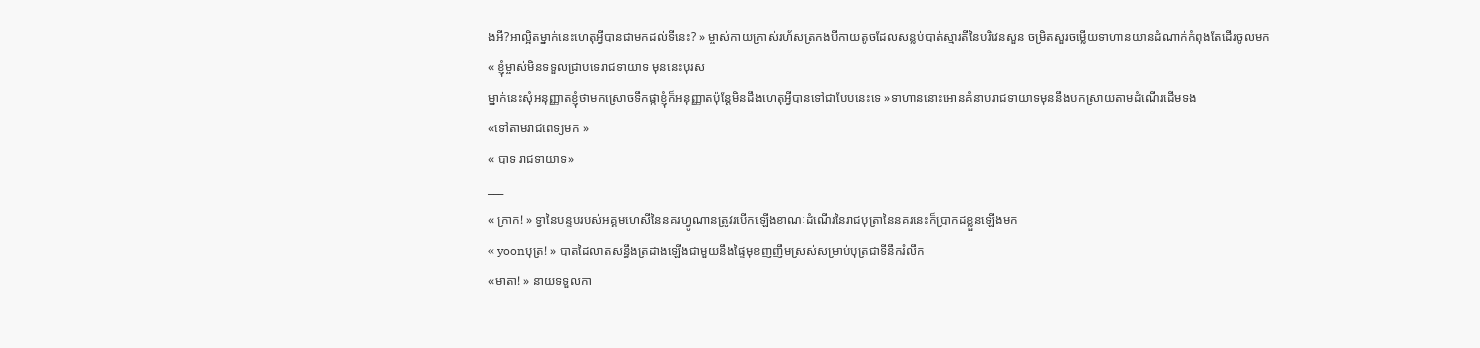ងអី?អាល្អិតម្នាក់នេះហេតុអ្វីបានជាមកដល់ទីនេះ? » ម្ចាស់កាយក្រាស់រហ័សត្រកងបីកាយតូចដែលសន្លប់បាត់ស្មារតីនៃបរិវេនសួន ចម្រិតសួរចម្លើយទាហានយានដំណាក់កំពុងតែដើរចូលមក
« ខ្ញុំម្ចាស់មិនទទួលជ្រាបទេរាជទាយាទ មុននេះបុរស
ម្នាក់នេះសុំអនុញ្ញាតខ្ញុំថាមកស្រោចទឹកផ្កាខ្ញុំក៏អនុញ្ញាតប៉ុន្តែមិនដឹងហេតុអ្វីបានទៅជាបែបនេះទេ »ទាហាននោះអោនគំនាបរាជទាយាទមុននឹងបកស្រាយតាមដំណើរដើមទង
«ទៅតាមរាជពេទ្យមក »
« បាទ រាជទាយាទ»
___
« ក្រាក! » ទ្វានៃបន្ទបរបស់អគ្គមហេសីនៃនគរហ្វូណានត្រូវរបើកឡើងខាណៈដំណើរនៃរាជបុត្រានៃនគរនេះក៏ប្រាកដខ្លួនឡើងមក
« yoonបុត្រ! » បាតដៃលាតសន្ធឹងត្រដាងឡើងជាមួយនឹងផ្ទៃមុខញញឹមស្រស់សម្រាប់បុត្រជាទីនឹករំលឹក
«មាតា! » នាយទទួលកា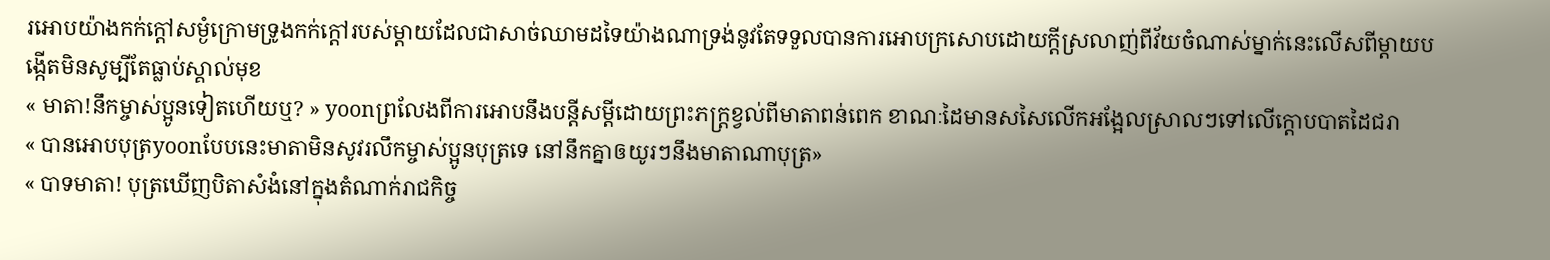រអោបយ៉ាងកក់ក្តៅសម្ងំក្រោមទ្រូងកក់ក្តៅរបស់ម្តាយដែលជាសាច់ឈាមដទៃយ៉ាងណាទ្រង់នូវតែទទួលបានការអោបក្រសោបដោយក្តីស្រលាញ់ពីវ័យចំណាស់ម្នាក់នេះលើសពីម្តាយបង្កើតមិនសូម្បីតែធ្លាប់ស្គាល់មុខ
« មាតា!នឹកម្ចាស់ប្អូនទៀតហើយឬ? » yoonព្រលែងពីការអោបនឹងបន្តីសម្តីដោយព្រះភក្រ្តខ្វល់ពីមាតាពន់ពេក ខាណៈដៃមានសសៃលើកអង្អែលស្រាលៗទៅលើក្តោបបាតដៃជរា
« បានអោបបុត្រyoonបែបនេះមាតាមិនសូវរលឹកម្ចាស់ប្អូនបុត្រទេ នៅនឹកគ្នាឲយូរៗនឹងមាតាណាបុត្រ»
« បាទមាតា! បុត្រឃើញបិតាសំងំនៅក្នុងតំណាក់រាជកិច្ច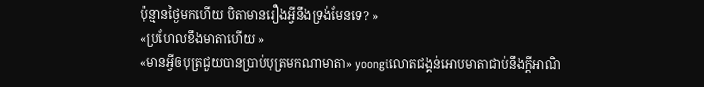ប៉ុន្មានថ្ងៃមកហើយ បិតាមានរឿងអ្វីនឹងទ្រង់មែនទេ? »
«ប្រហែលខឹងមាតាហើយ »
«មានអ្វីឲបុត្រជួយបានប្រាប់បុត្រមកណាមាតា» yoongiលោតជង្គន់អោបមាតាជាប់នឹងក្តីអាណិ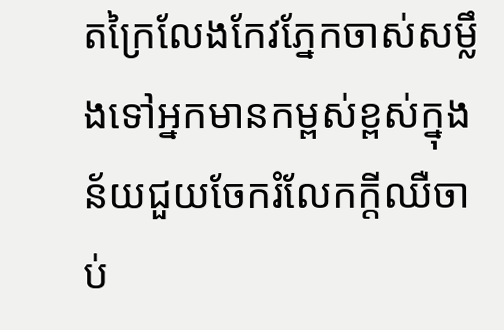តក្រៃលែងកែវភ្នែកចាស់សម្លឹងទៅអ្នកមានកម្ពស់ខ្ពស់ក្នុងន័យជួយចែករំលែកក្តីឈឺចាប់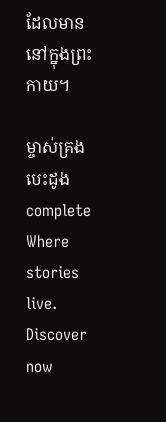ដែលមាននៅក្នុងព្រះកាយ។

ម្ចាស់គ្រងបេះដូង complete Where stories live. Discover now